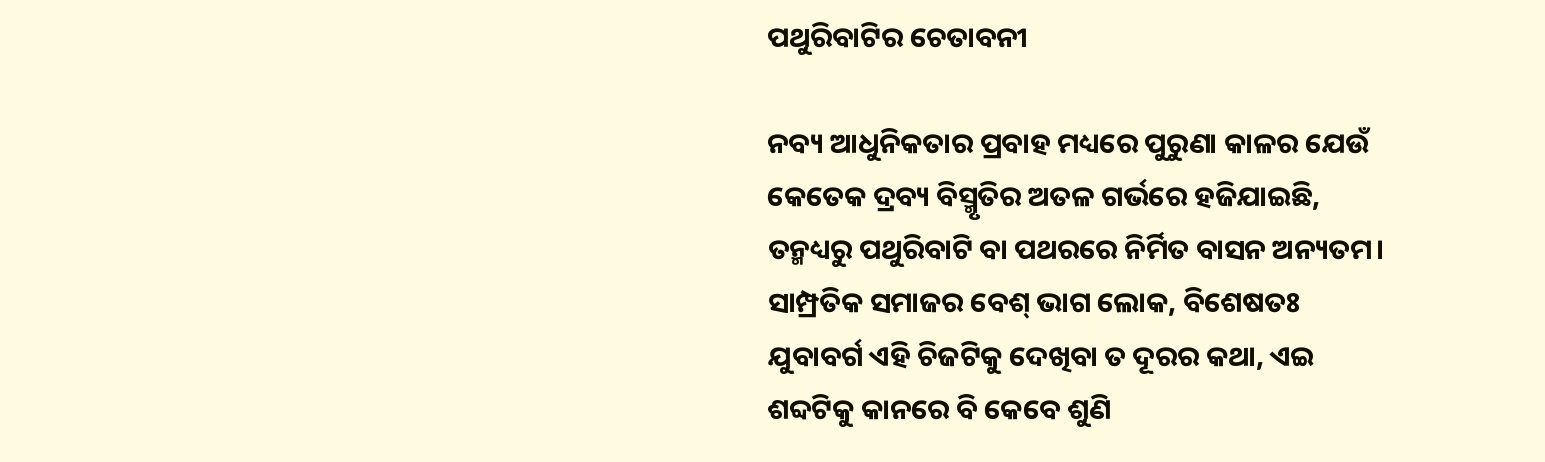ପଥୁରିବାଟିର ଚେତାବନୀ

ନବ୍ୟ ଆଧୁନିକତାର ପ୍ରବାହ ମଧ୍ୟରେ ପୁରୁଣା କାଳର ଯେଉଁ କେତେକ ଦ୍ରବ୍ୟ ବିସ୍ମୃତିର ଅତଳ ଗର୍ଭରେ ହଜିଯାଇଛି, ତନ୍ମଧ୍ୟରୁ ପଥୁରିବାଟି ବା ପଥରରେ ନିର୍ମିତ ବାସନ ଅନ୍ୟତମ। ସାମ୍ପ୍ରତିକ ସମାଜର ବେଶ୍‌ ଭାଗ ଲୋକ, ବିଶେଷତଃ ଯୁବାବର୍ଗ ଏହି ଚିଜଟିକୁ ଦେଖିବା ତ ଦୂରର କଥା, ଏଇ ଶବ୍ଦଟିକୁ କାନରେ ବି କେବେ ଶୁଣି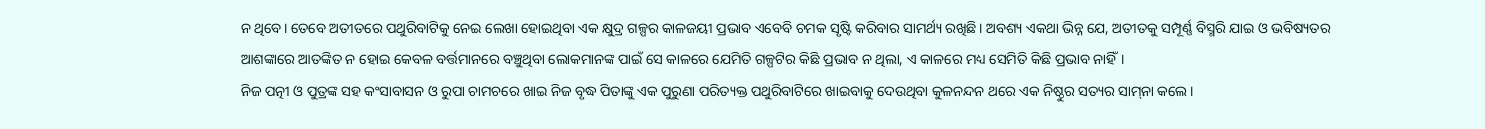ନ ଥିବେ। ତେବେ ଅତୀତରେ ପଥୁରିବାଟିକୁ ନେଇ ଲେଖା ହୋଇଥିବା ଏକ କ୍ଷୁଦ୍ର ଗଳ୍ପର କାଳଜୟୀ ପ୍ରଭାବ ଏବେବି ଚମକ ସୃଷ୍ଟି କରିବାର ସାମର୍ଥ୍ୟ ରଖିଛି। ଅବଶ୍ୟ ଏକଥା ଭିନ୍ନ ଯେ, ଅତୀତକୁ ସମ୍ପୂର୍ଣ୍ଣ ବିସ୍ମରି ଯାଇ ଓ ଭବିଷ୍ୟତର ଆଶଙ୍କାରେ ଆତଙ୍କିତ ନ ହୋଇ କେବଳ ବର୍ତ୍ତମାନରେ ବଞ୍ଚୁଥିବା ଲୋକମାନଙ୍କ ପାଇଁ ସେ କାଳରେ ଯେମିତି ଗଳ୍ପଟିର କିଛି ପ୍ରଭାବ ନ ଥିଲା, ଏ କାଳରେ ମଧ୍ୟ ସେମିତି କିଛି ପ୍ରଭାବ ନାହିଁ।
ନିଜ ପତ୍ନୀ ଓ ପୁତ୍ରଙ୍କ ସହ କଂସାବାସନ ଓ ରୁପା ଚାମଚରେ ଖାଇ ନିଜ ବୃଦ୍ଧ ପିତାଙ୍କୁ ଏକ ପୁରୁଣା ପରିତ୍ୟକ୍ତ ପଥୁରିବାଟିରେ ଖାଇବାକୁ ଦେଉଥିବା କୁଳନନ୍ଦନ ଥରେ ଏକ ନିଷ୍ଠୁର ସତ୍ୟର ସାମ୍‌ନା କଲେ।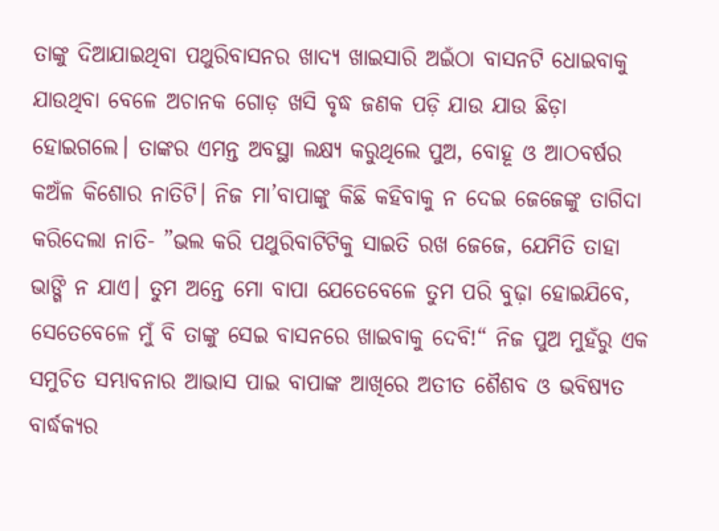ତାଙ୍କୁ ଦିଆଯାଇଥିବା ପଥୁରିବାସନର ଖାଦ୍ୟ ଖାଇସାରି ଅଇଁଠା ବାସନଟି ଧୋଇବାକୁ ଯାଉଥିବା ବେଳେ ଅଚାନକ ଗୋଡ଼ ଖସି ବୃଦ୍ଧ ଜଣକ ପଡ଼ି ଯାଉ ଯାଉ ଛିଡ଼ା ହୋଇଗଲେ। ତାଙ୍କର ଏମନ୍ତ ଅବସ୍ଥା ଲକ୍ଷ୍ୟ କରୁଥିଲେ ପୁଅ, ବୋହୂ ଓ ଆଠବର୍ଷର କଅଁଳ କିଶୋର ନାତିଟି। ନିଜ ମା’ବାପାଙ୍କୁ କିଛି କହିବାକୁ ନ ଦେଇ ଜେଜେଙ୍କୁ ତାଗିଦା କରିଦେଲା ନାତି- ”ଭଲ କରି ପଥୁରିବାଟିଟିକୁ ସାଇତି ରଖ ଜେଜେ, ଯେମିତି ତାହା ଭାଙ୍ଗି ନ ଯାଏ। ତୁମ ଅନ୍ତେ ମୋ ବାପା ଯେତେବେଳେ ତୁମ ପରି ବୁଢ଼ା ହୋଇଯିବେ, ସେତେବେଳେ ମୁଁ ବି ତାଙ୍କୁ ସେଇ ବାସନରେ ଖାଇବାକୁ ଦେବି!“ ନିଜ ପୁଅ ମୁହଁରୁ ଏକ ସମୁଚିତ ସମ୍ଭାବନାର ଆଭାସ ପାଇ ବାପାଙ୍କ ଆଖିରେ ଅତୀତ ଶୈଶବ ଓ ଭବିଷ୍ୟତ ବାର୍ଦ୍ଧକ୍ୟର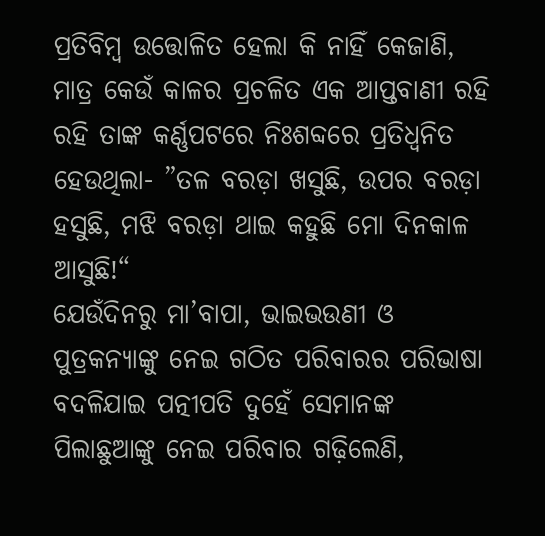ପ୍ରତିବିମ୍ବ ଉତ୍ତୋଳିତ ହେଲା କି ନାହିଁ କେଜାଣି, ମାତ୍ର କେଉଁ କାଳର ପ୍ରଚଳିତ ଏକ ଆପ୍ତବାଣୀ ରହି ରହି ତାଙ୍କ କର୍ଣ୍ଣପଟରେ ନିଃଶବ୍ଦରେ ପ୍ରତିଧ୍ୱନିତ ହେଉଥିଲା- ”ତଳ ବରଡ଼ା ଖସୁଛି, ଉପର ବରଡ଼ା ହସୁଛି, ମଝି ବରଡ଼ା ଥାଇ କହୁଛି ମୋ ଦିନକାଳ ଆସୁଛି!“
ଯେଉଁଦିନରୁ ମା’ବାପା, ଭାଇଭଉଣୀ ଓ ପୁତ୍ରକନ୍ୟାଙ୍କୁ ନେଇ ଗଠିତ ପରିବାରର ପରିଭାଷା ବଦଳିଯାଇ ପତ୍ନୀପତି ଦୁହେଁ ସେମାନଙ୍କ ପିଲାଛୁଆଙ୍କୁ ନେଇ ପରିବାର ଗଢ଼ିଲେଣି,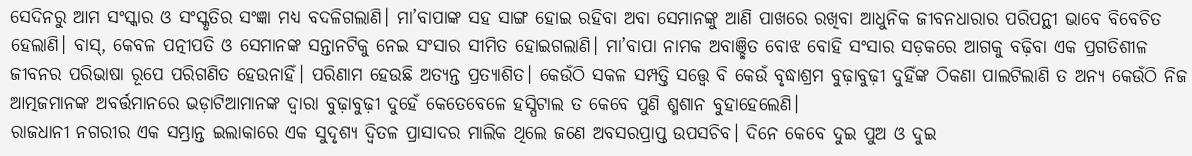ସେଦିନରୁ ଆମ ସଂସ୍କାର ଓ ସଂସ୍କୃତିର ସଂଜ୍ଞା ମଧ୍ୟ ବଦଳିଗଲାଣି। ମା’ବାପାଙ୍କ ସହ ସାଙ୍ଗ ହୋଇ ରହିବା ଅବା ସେମାନଙ୍କୁ ଆଣି ପାଖରେ ରଖିବା ଆଧୁନିକ ଜୀବନଧାରାର ପରିପନ୍ଥୀ ଭାବେ ବିବେଚିତ ହେଲାଣି। ବାସ୍‌, କେବଳ ପତ୍ନୀପତି ଓ ସେମାନଙ୍କ ସନ୍ତାନଟିକୁ ନେଇ ସଂସାର ସୀମିତ ହୋଇଗଲାଣି। ମା’ବାପା ନାମକ ଅବାଞ୍ଛିତ ବୋଝ ବୋହି ସଂସାର ସଡ଼କରେ ଆଗକୁ ବଢ଼ିବା ଏକ ପ୍ରଗତିଶୀଳ ଜୀବନର ପରିଭାଷା ରୂପେ ପରିଗଣିତ ହେଉନାହିଁ। ପରିଣାମ ହେଉଛି ଅତ୍ୟନ୍ତ ପ୍ରତ୍ୟାଶିତ। କେଉଁଠି ସକଳ ସମ୍ପତ୍ତି ସତ୍ତ୍ୱେ ବି କେଉଁ ବୃଦ୍ଧାଶ୍ରମ ବୁଢ଼ାବୁଢ଼ୀ ଦୁହିଁଙ୍କ ଠିକଣା ପାଲଟିଲାଣି ତ ଅନ୍ୟ କେଉଁଠି ନିଜ ଆତ୍ମଜମାନଙ୍କ ଅବର୍ତ୍ତମାନରେ ଭଡ଼ାଟିଆମାନଙ୍କ ଦ୍ୱାରା ବୁଢ଼ାବୁଢ଼ୀ ଦୁହେଁ କେତେବେଳେ ହସ୍ପିଟାଲ ତ କେବେ ପୁଣି ଶ୍ମଶାନ ବୁହାହେଲେଣି।
ରାଜଧାନୀ ନଗରୀର ଏକ ସମ୍ଭ୍ରାନ୍ତ ଇଲାକାରେ ଏକ ସୁଦୃଶ୍ୟ ଦ୍ୱିତଳ ପ୍ରାସାଦର ମାଲିକ ଥିଲେ ଜଣେ ଅବସରପ୍ରାପ୍ତ ଉପସଚିବ। ଦିନେ କେବେ ଦୁଇ ପୁଅ ଓ ଦୁଇ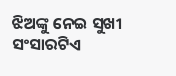ଝିଅଙ୍କୁ ନେଇ ସୁଖୀ ସଂସାରଟିଏ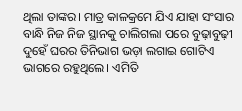ଥିଲା ତାଙ୍କର। ମାତ୍ର କାଳକ୍ରମେ ଯିଏ ଯାହା ସଂସାର ବାନ୍ଧି ନିଜ ନିଜ ସ୍ଥାନକୁ ଚାଲିଗଲା ପରେ ବୁଢ଼ାବୁଢ଼ୀ ଦୁହେଁ ଘରର ତିନିଭାଗ ଭଡ଼ା ଲଗାଇ ଗୋଟିଏ ଭାଗରେ ରହୁଥିଲେ। ଏମିତି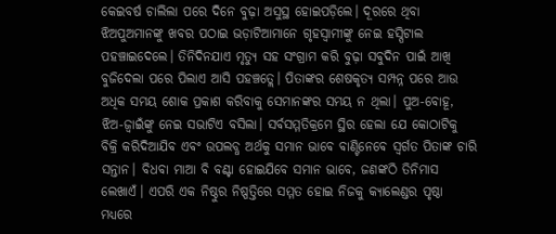କେଇବର୍ଷ ଚାଲିଲା ପରେ ଦିନେ ବୁଢ଼ା ଅସୁସ୍ଥ ହୋଇପଡ଼ିଲେ। ଦୂରରେ ଥିବା ଝିଅପୁଅମାନଙ୍କୁ ଖବର ପଠାଇ ଭଡ଼ାଟିଆମାନେ ଗୃହସ୍ବାମୀଙ୍କୁ ନେଇ ହସ୍ପିଟାଲ ପହଞ୍ଚାଇଦେଲେ। ତିନିଦିନଯାଏ ମୃତ୍ୟୁ ସହ ସଂଗ୍ରାମ କରି ବୁଢ଼ା ସବୁଦିନ ପାଇଁ ଆଖି ବୁଜିଦେଲା ପରେ ପିଲାଏ ଆସି ପହଞ୍ଚତ୍ଲେ। ପିତାଙ୍କର ଶେଷକୃତ୍ୟ ସମ୍ପନ୍ନ ପରେ ଆଉ ଅଧିକ ସମୟ ଶୋକ ପ୍ରକାଶ କରିବାକୁ ସେମାନଙ୍କର ସମୟ ନ ଥିଲା। ପୁଅ-ବୋହୂ, ଝିଅ-ଜ୍ୱାଇଁଙ୍କୁ ନେଇ ସଭାଟିଏ ବସିଲା। ସର୍ବସମ୍ମତିକ୍ରମେ ସ୍ଥିର ହେଲା ଯେ କୋଠାଟିକୁ ବିକ୍ରି କରିଦିଆଯିବ ଏବଂ ଉପଲବ୍ଧ ଅର୍ଥକୁ ସମାନ ଭାବେ ବାଣ୍ଟିନେବେ ସ୍ବର୍ଗତ ପିତାଙ୍କ ଚାରି ସନ୍ତାନ। ବିଧବା ମାଆ ବି ବଣ୍ଟା ହୋଇଯିବେ ସମାନ ଭାବେ, ଜଣଙ୍କଠି ତିନିମାସ ଲେଖାଏଁ। ଏପରି ଏକ ନିଷ୍ଠୁର ନିଷ୍ପତ୍ତିରେ ସମ୍ମତ ହୋଇ ନିଜକୁ କ୍ୟାଲେଣ୍ଡର ପୃଷ୍ଠା ମଧ୍ୟରେ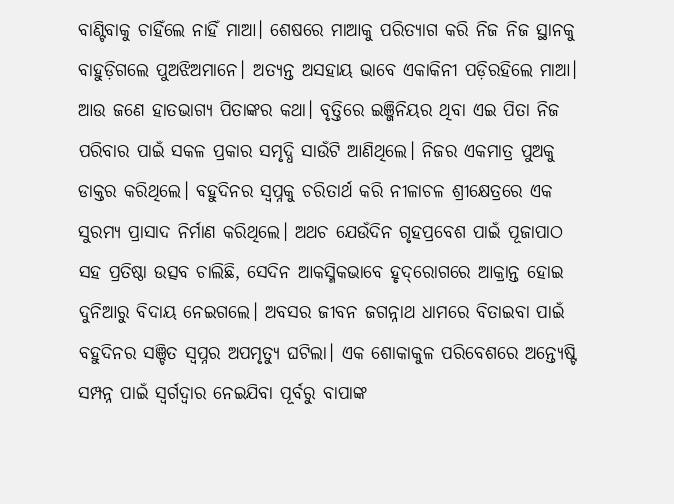ବାଣ୍ଟିବାକୁ ଚାହିଁଲେ ନାହିଁ ମାଆ। ଶେଷରେ ମାଆକୁ ପରିତ୍ୟାଗ କରି ନିଜ ନିଜ ସ୍ଥାନକୁ ବାହୁଡ଼ିଗଲେ ପୁଅଝିଅମାନେ। ଅତ୍ୟନ୍ତ ଅସହାୟ ଭାବେ ଏକାକିନୀ ପଡ଼ିରହିଲେ ମାଆ।
ଆଉ ଜଣେ ହାତଭାଗ୍ୟ ପିତାଙ୍କର କଥା। ବୃତ୍ତିରେ ଇଞ୍ଜିନିୟର ଥିବା ଏଇ ପିତା ନିଜ ପରିବାର ପାଇଁ ସକଳ ପ୍ରକାର ସମୃଦ୍ଧି ସାଉଁଟି ଆଣିଥିଲେ। ନିଜର ଏକମାତ୍ର ପୁଅକୁ ଡାକ୍ତର କରିଥିଲେ। ବହୁଦିନର ସ୍ବପ୍ନକୁ ଚରିତାର୍ଥ କରି ନୀଳାଚଳ ଶ୍ରୀକ୍ଷେତ୍ରରେ ଏକ ସୁରମ୍ୟ ପ୍ରାସାଦ ନିର୍ମାଣ କରିଥିଲେ। ଅଥଚ ଯେଉଁଦିନ ଗୃହପ୍ରବେଶ ପାଇଁ ପୂଜାପାଠ ସହ ପ୍ରତିଷ୍ଠା ଉତ୍ସବ ଚାଲିଛି, ସେଦିନ ଆକସ୍ମିକଭାବେ ହୃଦ୍‌ରୋଗରେ ଆକ୍ରାନ୍ତ ହୋଇ ଦୁନିଆରୁ ବିଦାୟ ନେଇଗଲେ। ଅବସର ଜୀବନ ଜଗନ୍ନାଥ ଧାମରେ ବିତାଇବା ପାଇଁ ବହୁଦିନର ସଞ୍ଚିତ ସ୍ବପ୍ନର ଅପମୃତ୍ୟୁ ଘଟିଲା। ଏକ ଶୋକାକୁଳ ପରିବେଶରେ ଅନ୍ତ୍ୟେଷ୍ଟି ସମ୍ପନ୍ନ ପାଇଁ ସ୍ବର୍ଗଦ୍ୱାର ନେଇଯିବା ପୂର୍ବରୁ ବାପାଙ୍କ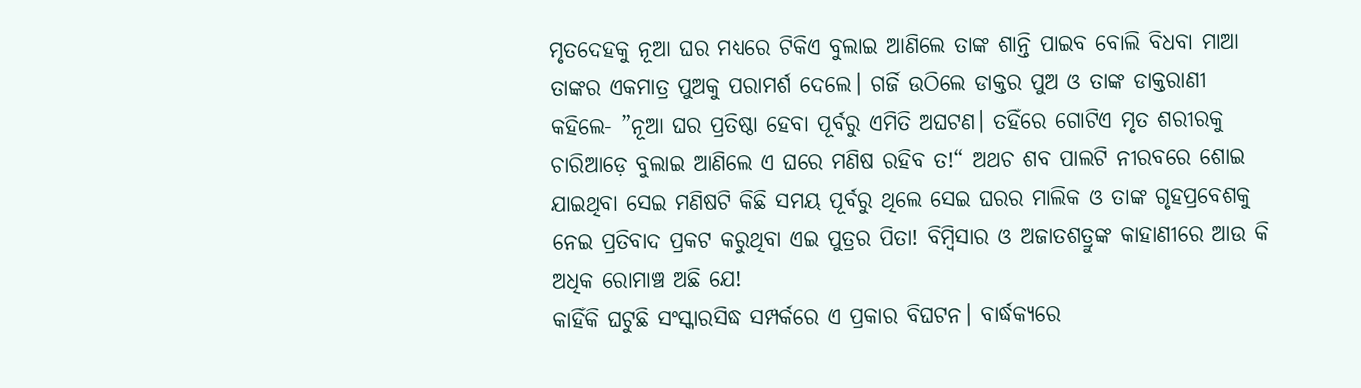ମୃତଦେହକୁ ନୂଆ ଘର ମଧ୍ୟରେ ଟିକିଏ ବୁଲାଇ ଆଣିଲେ ତାଙ୍କ ଶାନ୍ତି ପାଇବ ବୋଲି ବିଧବା ମାଆ ତାଙ୍କର ଏକମାତ୍ର ପୁଅକୁ ପରାମର୍ଶ ଦେଲେ। ଗର୍ଜି ଉଠିଲେ ଡାକ୍ତର ପୁଅ ଓ ତାଙ୍କ ଡାକ୍ତରାଣୀ କହିଲେ- ”ନୂଆ ଘର ପ୍ରତିଷ୍ଠା ହେବା ପୂର୍ବରୁ ଏମିତି ଅଘଟଣ। ତହିଁରେ ଗୋଟିଏ ମୃତ ଶରୀରକୁ ଚାରିଆଡ଼େ ବୁଲାଇ ଆଣିଲେ ଏ ଘରେ ମଣିଷ ରହିବ ତ!“ ଅଥଚ ଶବ ପାଲଟି ନୀରବରେ ଶୋଇ ଯାଇଥିବା ସେଇ ମଣିଷଟି କିଛି ସମୟ ପୂର୍ବରୁ ଥିଲେ ସେଇ ଘରର ମାଲିକ ଓ ତାଙ୍କ ଗୃହପ୍ରବେଶକୁ ନେଇ ପ୍ରତିବାଦ ପ୍ରକଟ କରୁଥିବା ଏଇ ପୁତ୍ରର ପିତା! ବିମ୍ବିସାର ଓ ଅଜାତଶତ୍ରୁଙ୍କ କାହାଣୀରେ ଆଉ କି ଅଧିକ ରୋମାଞ୍ଚ ଅଛି ଯେ!
କାହିଁକି ଘଟୁଛି ସଂସ୍କାରସିଦ୍ଧ ସମ୍ପର୍କରେ ଏ ପ୍ରକାର ବିଘଟନ। ବାର୍ଦ୍ଧକ୍ୟରେ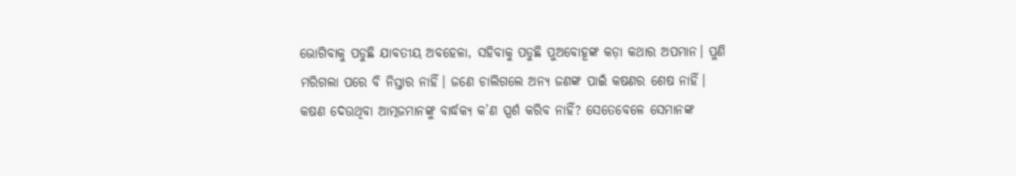ଭୋଗିବାକୁ ପଡୁଛି ଯାବତୀୟ ଅବହେଳା, ସହିବାକୁ ପଡୁଛି ପୁଅବୋହୂଙ୍କ କଡ଼ା କଥାର ଅପମାନ। ପୁଣି ମରିଗଲା ପରେ ବି ନିସ୍ତାର ନାହିଁ। ଜଣେ ଚାଲିଗଲେ ଅନ୍ୟ ଜଣଙ୍କ ପାଇଁ କଷଣର ଶେଷ ନାହିଁ। କଷଣ ଦେଉଥିବା ଆତ୍ମଜମାନଙ୍କୁ ବାର୍ଦ୍ଧକ୍ୟ କ’ଣ ସ୍ପର୍ଶ କରିବ ନାହିଁ? ସେତେବେଳେ ସେମାନଙ୍କ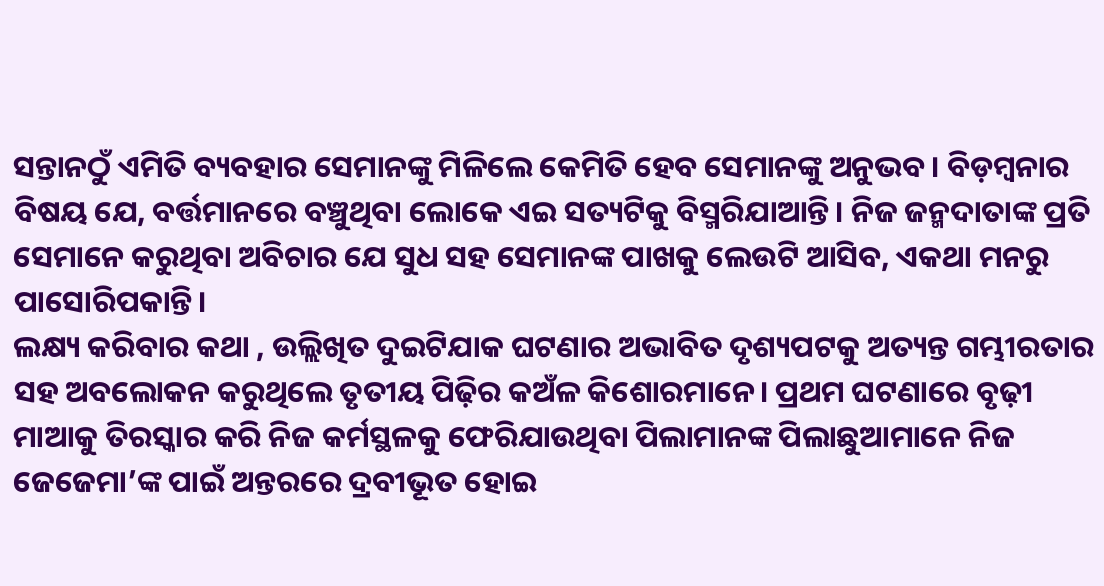ସନ୍ତାନଠୁଁ ଏମିତି ବ୍ୟବହାର ସେମାନଙ୍କୁ ମିଳିଲେ କେମିତି ହେବ ସେମାନଙ୍କୁ ଅନୁଭବ। ବିଡ଼ମ୍ବନାର ବିଷୟ ଯେ, ବର୍ତ୍ତମାନରେ ବଞ୍ଚୁଥିବା ଲୋକେ ଏଇ ସତ୍ୟଟିକୁ ବିସ୍ମରିଯାଆନ୍ତି। ନିଜ ଜନ୍ମଦାତାଙ୍କ ପ୍ରତି ସେମାନେ କରୁଥିବା ଅବିଚାର ଯେ ସୁଧ ସହ ସେମାନଙ୍କ ପାଖକୁ ଲେଉଟି ଆସିବ, ଏକଥା ମନରୁ ପାସୋରିପକାନ୍ତି।
ଲକ୍ଷ୍ୟ କରିବାର କଥା , ଉଲ୍ଲିଖିତ ଦୁଇଟିଯାକ ଘଟଣାର ଅଭାବିତ ଦୃଶ୍ୟପଟକୁ ଅତ୍ୟନ୍ତ ଗମ୍ଭୀରତାର ସହ ଅବଲୋକନ କରୁଥିଲେ ତୃତୀୟ ପିଢ଼ିର କଅଁଳ କିଶୋରମାନେ। ପ୍ରଥମ ଘଟଣାରେ ବୃଢ଼ୀ ମାଆକୁ ତିରସ୍କାର କରି ନିଜ କର୍ମସ୍ଥଳକୁ ଫେରିଯାଉଥିବା ପିଲାମାନଙ୍କ ପିଲାଛୁଆମାନେ ନିଜ ଜେଜେମା’ଙ୍କ ପାଇଁ ଅନ୍ତରରେ ଦ୍ରବୀଭୂତ ହୋଇ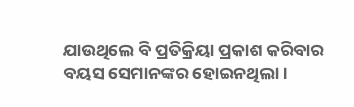ଯାଉଥିଲେ ବି ପ୍ରତିକ୍ରିୟା ପ୍ରକାଶ କରିବାର ବୟସ ସେମାନଙ୍କର ହୋଇନଥିଲା।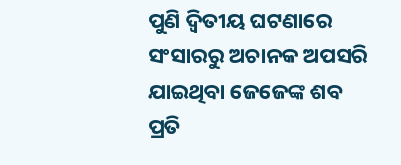ପୁଣି ଦ୍ୱିତୀୟ ଘଟଣାରେ ସଂସାରରୁ ଅଚାନକ ଅପସରି ଯାଇଥିବା ଜେଜେଙ୍କ ଶବ ପ୍ରତି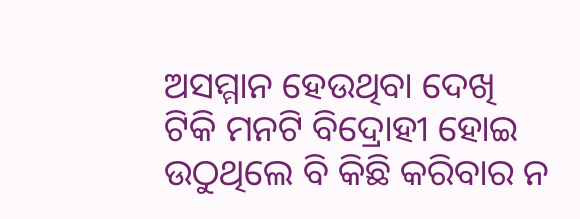ଅସମ୍ମାନ ହେଉଥିବା ଦେଖି ଟିକି ମନଟି ବିଦ୍ରୋହୀ ହୋଇ ଉଠୁଥିଲେ ବି କିଛି କରିବାର ନ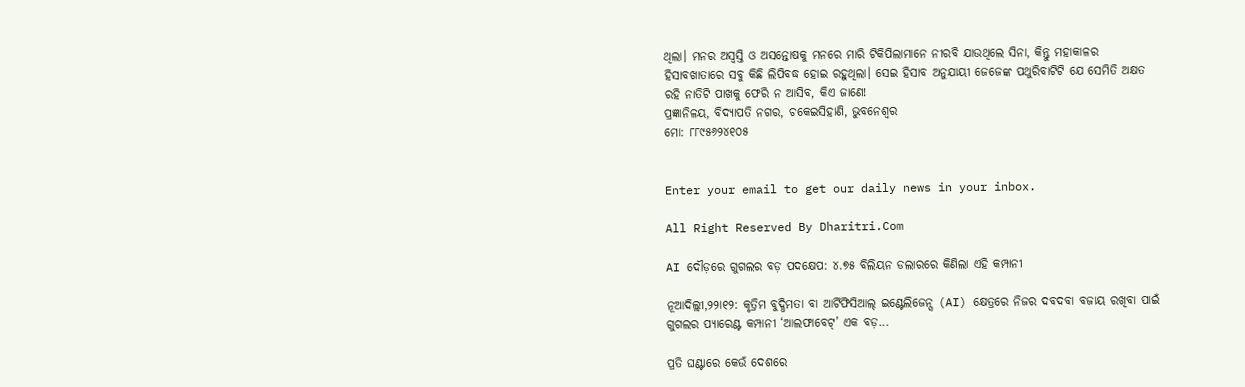ଥିଲା। ମନର ଅସ୍ବସ୍ତି ଓ ଅସନ୍ତୋଷକୁ ମନରେ ମାରି ଟିକିପିଲାମାନେ ନୀରବି ଯାଉଥିଲେ ସିନା, କିନ୍ତୁ ମହାକାଳର ହିସାବଖାତାରେ ସବୁ କିଛି ଲିପିବଦ୍ଧ ହୋଇ ରହୁଥିଲା। ସେଇ ହିସାବ ଅନୁଯାୟୀ ଜେଜେଙ୍କ ପଥୁରିବାଟିଟି ଯେ ସେମିତି ଅକ୍ଷତ ରହି ନାତିଟି ପାଖକୁ ଫେରି ନ ଆସିବ, କିଏ ଜାଣେ!
ପ୍ରଜ୍ଞାନିଳୟ, ବିଦ୍ୟାପତି ନଗର, ଚକେଇସିହାଣି, ଭୁବନେଶ୍ୱର
ମୋ: ୮୮୯୫୬୨୪୧୦୫


Enter your email to get our daily news in your inbox.

All Right Reserved By Dharitri.Com

AI ଦୌଡ଼ରେ ଗୁଗଲର ବଡ଼ ପଦକ୍ଷେପ: ୪.୭୫ ବିଲିୟନ ଡଲାରରେ କିଣିଲା ଏହି କମ୍ପାନୀ

ନୂଆଦିଲ୍ଲୀ,୨୨ା୧୨: କୃତ୍ରିମ ବୁଦ୍ଧିମତା ବା ଆର୍ଟିଫିସିଆଲ୍ ଇଣ୍ଟେଲିଜେନ୍ସ (AI) କ୍ଷେତ୍ରରେ ନିଜର ଦବଦବା ବଜାୟ ରଖିବା ପାଇଁ ଗୁଗଲର ପ୍ୟାରେଣ୍ଟ କମ୍ପାନୀ ‘ଆଲଫାବେଟ୍’ ଏକ ବଡ଼...

ପ୍ରତି ଘଣ୍ଟାରେ କେଉଁ ଦେଶରେ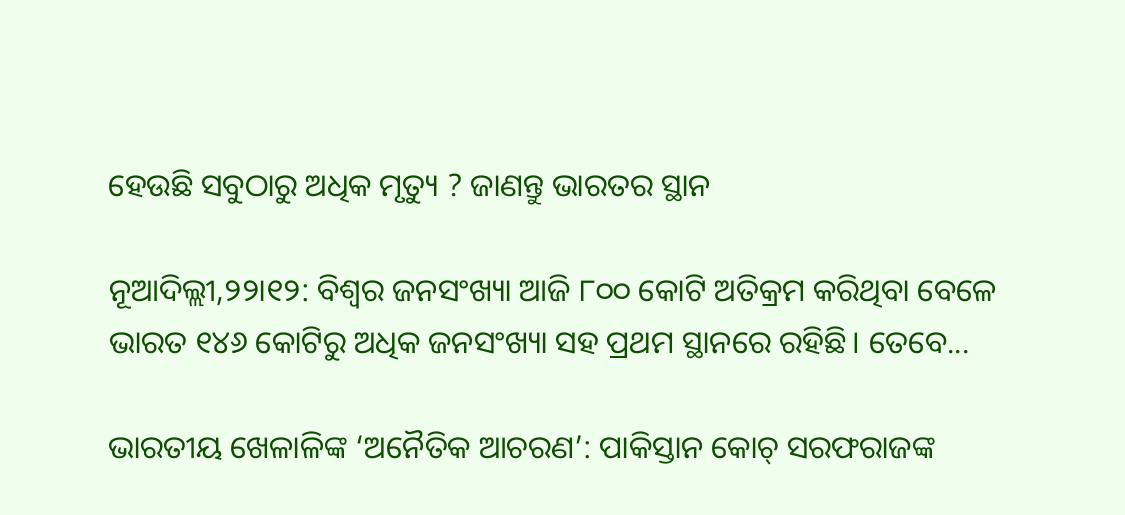ହେଉଛି ସବୁଠାରୁ ଅଧିକ ମୃତ୍ୟୁ ? ଜାଣନ୍ତୁ ଭାରତର ସ୍ଥାନ

ନୂଆଦିଲ୍ଲୀ,୨୨ା୧୨: ବିଶ୍ୱର ଜନସଂଖ୍ୟା ଆଜି ୮୦୦ କୋଟି ଅତିକ୍ରମ କରିଥିବା ବେଳେ ଭାରତ ୧୪୬ କୋଟିରୁ ଅଧିକ ଜନସଂଖ୍ୟା ସହ ପ୍ରଥମ ସ୍ଥାନରେ ରହିଛି। ତେବେ...

ଭାରତୀୟ ଖେଳାଳିଙ୍କ ‘ଅନୈତିକ ଆଚରଣ’: ପାକିସ୍ତାନ କୋଚ୍ ସରଫରାଜଙ୍କ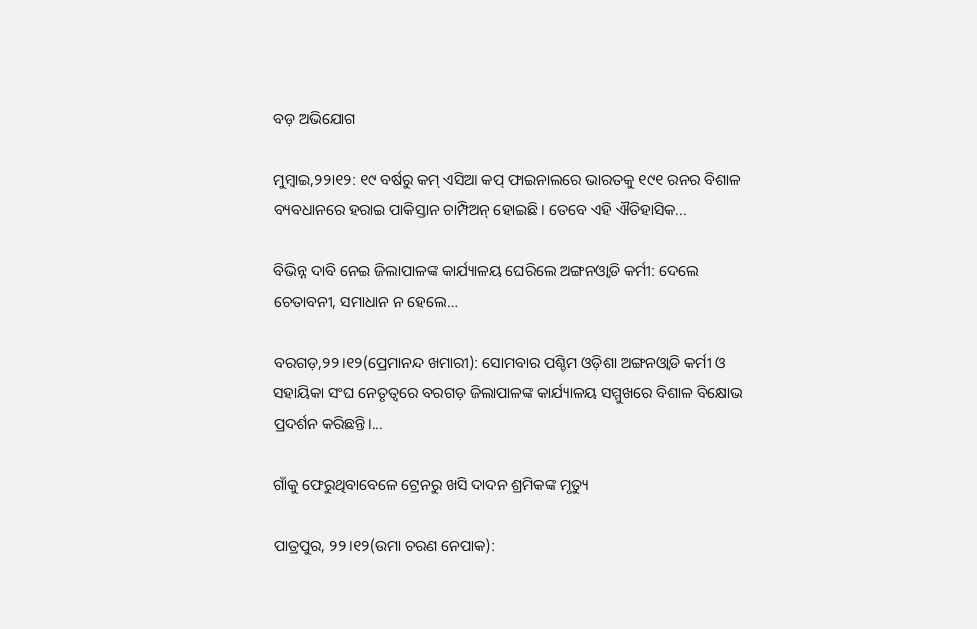ବଡ଼ ଅଭିଯୋଗ

ମୁମ୍ବାଇ,୨୨ା୧୨: ୧୯ ବର୍ଷରୁ କମ୍ ଏସିଆ କପ୍ ଫାଇନାଲରେ ଭାରତକୁ ୧୯୧ ରନର ବିଶାଳ ବ୍ୟବଧାନରେ ହରାଇ ପାକିସ୍ତାନ ଚାମ୍ପିଅନ୍ ହୋଇଛି। ତେବେ ଏହି ଐତିହାସିକ...

ବିଭିନ୍ନ ଦାବି ନେଇ ଜିଲାପାଳଙ୍କ କାର୍ଯ୍ୟାଳୟ ଘେରିଲେ ଅଙ୍ଗନଓ୍ବାଡି କର୍ମୀ: ଦେଲେ ଚେତାବନୀ, ସମାଧାନ ନ ହେଲେ…

ବରଗଡ଼,୨୨।୧୨(ପ୍ରେମାନନ୍ଦ ଖମାରୀ): ସୋମବାର ପଶ୍ଚିମ ଓଡ଼ିଶା ଅଙ୍ଗନଓ୍ବାଡି କର୍ମୀ ଓ ସହାୟିକା ସଂଘ ନେତୃତ୍ୱରେ ବରଗଡ଼ ଜିଲାପାଳଙ୍କ କାର୍ଯ୍ୟାଳୟ ସମ୍ମୁଖରେ ବିଶାଳ ବିକ୍ଷୋଭ ପ୍ରଦର୍ଶନ କରିଛନ୍ତି।...

ଗାଁକୁ ଫେରୁଥିବାବେଳେ ଟ୍ରେନରୁ ଖସି ଦାଦନ ଶ୍ରମିକଙ୍କ ମୃତ୍ୟୁ

ପାତ୍ରପୁର, ୨୨।୧୨(ଉମା ଚରଣ ନେପାକ):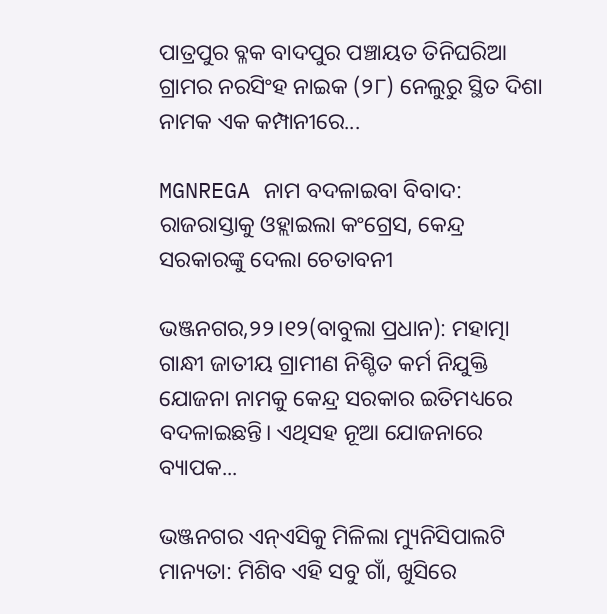ପାତ୍ରପୁର ବ୍ଳକ ବାଦପୁର ପଞ୍ଚାୟତ ତିନିଘରିଆ ଗ୍ରାମର ନରସିଂହ ନାଇକ (୨୮) ନେଲୁରୁ ସ୍ଥିତ ଦିଶା ନାମକ ଏକ କମ୍ପାନୀରେ...

MGNREGA ନାମ ବଦଳାଇବା ବିବାଦ: ରାଜରାସ୍ତାକୁ ଓହ୍ଲାଇଲା କଂଗ୍ରେସ, କେନ୍ଦ୍ର ସରକାରଙ୍କୁ ଦେଲା ଚେତାବନୀ

ଭଞ୍ଜନଗର,୨୨।୧୨(ବାବୁଲା ପ୍ରଧାନ): ମହାତ୍ମା ଗାନ୍ଧୀ ଜାତୀୟ ଗ୍ରାମୀଣ ନିଶ୍ଚିତ କର୍ମ ନିଯୁକ୍ତି ଯୋଜନା ନାମକୁ କେନ୍ଦ୍ର ସରକାର ଇତିମଧ୍ୟରେ ବଦଳାଇଛନ୍ତି। ଏଥିସହ ନୂଆ ଯୋଜନାରେ ବ୍ୟାପକ...

ଭଞ୍ଜନଗର ଏନ୍‌ଏସିକୁ ମିଳିଲା ମ୍ୟୁନିସିପାଲଟି ମାନ୍ୟତା: ମିଶିବ ଏହି ସବୁ ଗାଁ, ଖୁସିରେ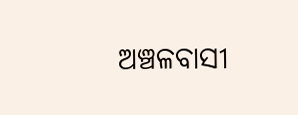ଅଞ୍ଚଳବାସୀ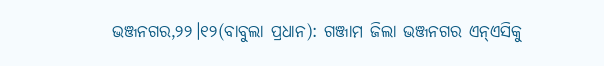ଭଞ୍ଜନଗର,୨୨।୧୨(ବାବୁଲା ପ୍ରଧାନ): ଗଞ୍ଜାମ ଜିଲା ଭଞ୍ଜନଗର ଏନ୍‌ଏସିକୁ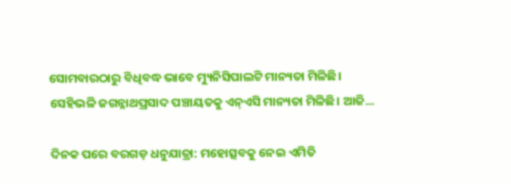ସୋମବାରଠାରୁ ବିଧିବଦ୍ଧ ଭାବେ ମ୍ୟୁନିସିପାଲଟି ମାନ୍ୟତା ମିଳିଛି। ସେହିଭଳି ଜଗନ୍ନାଥପ୍ରସାଦ ପଞ୍ଚାୟତକୁ ଏନ୍‌ଏସି ମାନ୍ୟତା ମିଳିଛି। ଆଜି...

ଦିନକ ପରେ ବରଗଡ଼ ଧନୁଯାତ୍ରା: ମହୋତ୍ସବକୁ ନେଇ ଏମିତି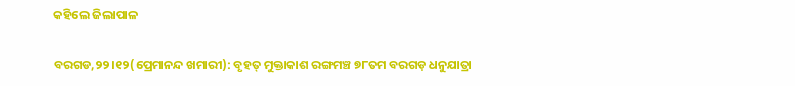କହିଲେ ଜିଲାପାଳ

ବରଗଡ,୨୨।୧୨(ପ୍ରେମାନନ୍ଦ ଖମାରୀ): ବୃହତ୍‌ ମୁକ୍ତାକାଶ ରଙ୍ଗମଞ୍ଚ ୭୮ତମ ବରଗଡ଼ ଧନୁଯାତ୍ରା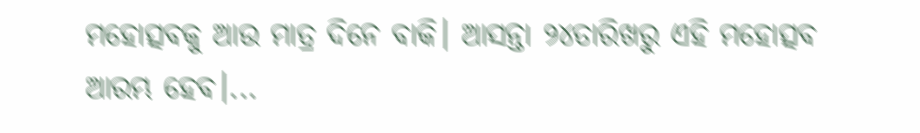ମହୋତ୍ସବକୁ ଆଉ ମାତ୍ର ଦିନେ ବାକି। ଆସନ୍ତା ୨୪ତାରିଖରୁ ଏହି ମହୋତ୍ସବ ଆରମ୍ଭ ହେବ।...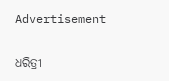Advertisement

ଧରିତ୍ରୀ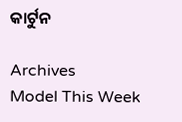କାର୍ଟୁନ

Archives
Model This Week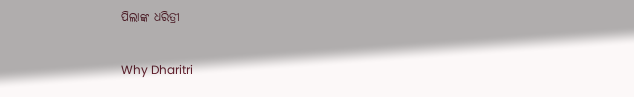ପିଲାଙ୍କ ଧରିତ୍ରୀ

Why Dharitri